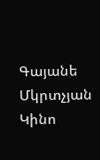Գայանե Մկրտչյան Կինո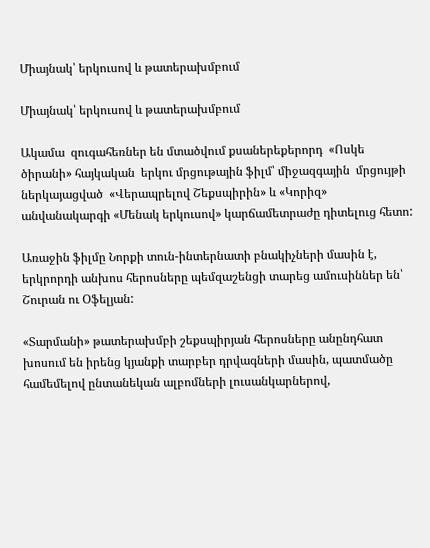Միայնակ՝ երկուսով և թատերախմբում

Միայնակ՝ երկուսով և թատերախմբում

Ակամա  զուգահեռներ են մտածվում քսաներեքերորդ  «Ոսկե ծիրանի» հայկական  երկու մրցութային ֆիլմ՝ միջազգային  մրցույթի ներկայացված  «Վերապրելով Շեքսպիրին» և «Կորիզ» անվանակարգի «Մենակ երկուսով» կարճամետրաժը դիտելուց հետո:

Առաջին ֆիլմը Նորքի տուն-ինտերնատի բնակիչների մասին է, երկրորդի անխոս հերոսները պեմզաշենցի տարեց ամուսիններ են՝ Շուրան ու Օֆելյան:

«Տարմանի» թատերախմբի շեքսպիրյան հերոսները անընդհատ խոսում են իրենց կյանքի տարբեր դրվագների մասին, պատմածը համեմելով ընտանեկան ալբոմների լուսանկարներով,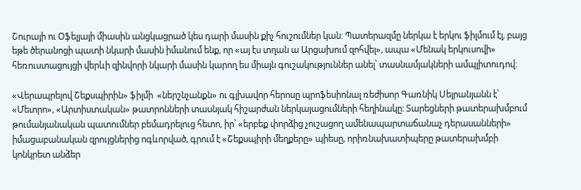Շուրայի ու Օֆելյայի միասին անցկացրած կես դարի մասին քիչ հուշումներ կան: Պատերազմը ներկա է երկու ֆիլմում էլ, բայց եթե ծերանոցի պատի նկարի մասին իմանում ենք, որ «այ էս տղան ա Արցախում զոհվել», ապա «Մենակ երկուսովի» հեռուստացույցի վերևի զինվորի նկարի մասին կարող ես միայն գուշակություններ անել՝ տասնամյակների ամպլիտուդով:

«Վերապրելով Շեքսպիրին» ֆիլմի  «ներշնչանքն» ու գլխավոր հերոսը պրոֆեսիոնալ ռեժիսոր Գառնիկ Սեյրանյանն է՝ «Մետրո», «Արտիստական» թատրոնների տասնյակ հիշարժան ներկայացումների հեղինակը: Տարեցների թատերախմբում թումանյանական պատումներ բեմադրելուց հետո, իր՝ «երբեք փորձից չուշացող ամենապարտաճանաչ դերասանների» իմացաբանական զրույցներից ոգևորված, գրում է «Շեքսպիրի մեղքերը» պիեսը, որիռնախատիպերը թատերախմբի կոնկրետ անձեր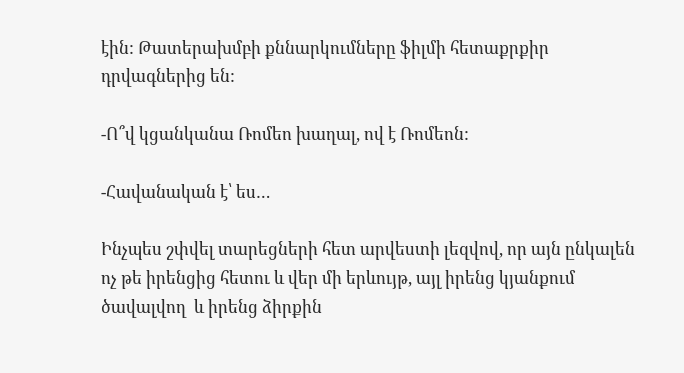էին: Թատերախմբի քննարկումները ֆիլմի հետաքրքիր դրվագներից են:

-Ո՞վ կցանկանա Ռոմեո խաղալ, ով է Ռոմեոն:

-Հավանական է՝ ես…

Ինչպես շփվել տարեցների հետ արվեստի լեզվով, որ այն ընկալեն ոչ թե իրենցից հետու և վեր մի երևույթ, այլ իրենց կյանքում ծավալվող  և իրենց ձիրքին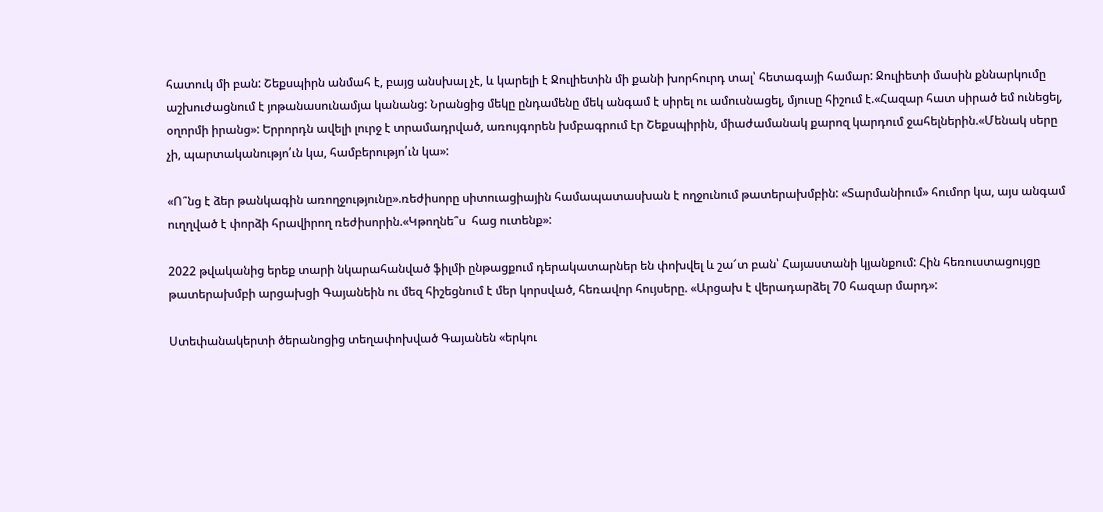հատուկ մի բան: Շեքսպիրն անմահ է, բայց անսխալ չէ, և կարելի է Ջուլիետին մի քանի խորհուրդ տալ՝ հետագայի համար: Ջուլիետի մասին քննարկումը  աշխուժացնում է յոթանասունամյա կանանց: Նրանցից մեկը ընդամենը մեկ անգամ է սիրել ու ամուսնացել, մյուսը հիշում է.«Հազար հատ սիրած եմ ունեցել, օղորմի իրանց»: Երրորդն ավելի լուրջ է տրամադրված, առույգորեն խմբագրում էր Շեքսպիրին, միաժամանակ քարոզ կարդում ջահելներին.«Մենակ սերը չի, պարտականությո՛ւն կա, համբերությո՛ւն կա»:

«Ո՞նց է ձեր թանկագին առողջությունը».ռեժիսորը սիտուացիային համապատասխան է ողջունում թատերախմբին: «Տարմանիում» հումոր կա, այս անգամ ուղղված է փորձի հրավիրող ռեժիսորին.«Կթողնե՞ս  հաց ուտենք»:

2022 թվականից երեք տարի նկարահանված ֆիլմի ընթացքում դերակատարներ են փոխվել և շա՜տ բան՝ Հայաստանի կյանքում: Հին հեռուստացույցը թատերախմբի արցախցի Գայանեին ու մեզ հիշեցնում է մեր կորսված, հեռավոր հույսերը. «Արցախ է վերադարձել 70 հազար մարդ»:

Ստեփանակերտի ծերանոցից տեղափոխված Գայանեն «երկու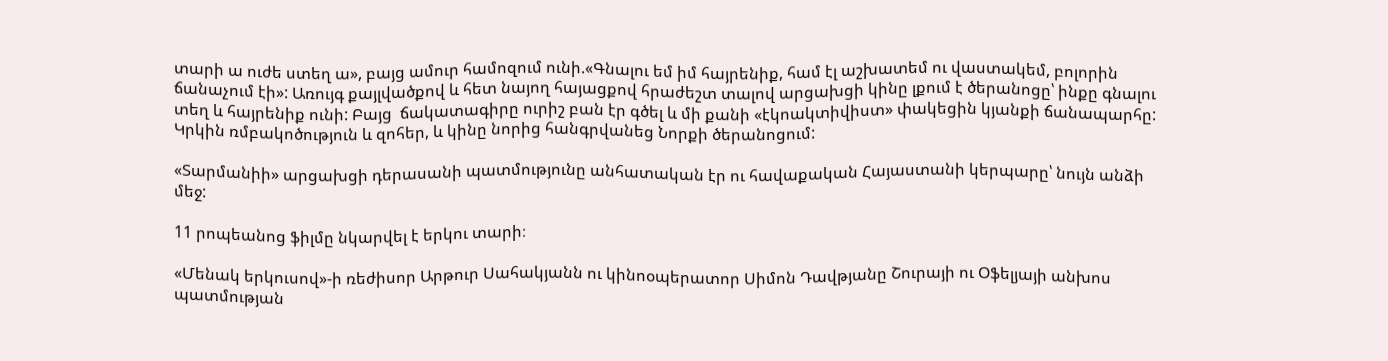տարի ա ուժե ստեղ ա», բայց ամուր համոզում ունի.«Գնալու եմ իմ հայրենիք, համ էլ աշխատեմ ու վաստակեմ, բոլորին ճանաչում էի»: Առույգ քայլվածքով և հետ նայող հայացքով հրաժեշտ տալով արցախցի կինը լքում է ծերանոցը՝ ինքը գնալու տեղ և հայրենիք ունի: Բայց  ճակատագիրը ուրիշ բան էր գծել և մի քանի «էկոակտիվիստ» փակեցին կյանքի ճանապարհը: Կրկին ռմբակոծություն և զոհեր, և կինը նորից հանգրվանեց Նորքի ծերանոցում:

«Տարմանիի» արցախցի դերասանի պատմությունը անհատական էր ու հավաքական Հայաստանի կերպարը՝ նույն անձի մեջ:

11 րոպեանոց ֆիլմը նկարվել է երկու տարի։

«Մենակ երկուսով»-ի ռեժիսոր Արթուր Սահակյանն ու կինոօպերատոր Սիմոն Դավթյանը Շուրայի ու Օֆելյայի անխոս պատմության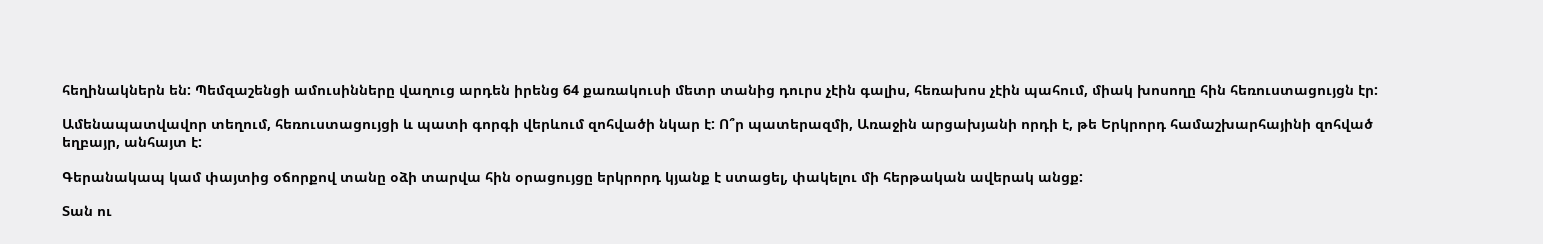հեղինակներն են: Պեմզաշենցի ամուսինները վաղուց արդեն իրենց 64 քառակուսի մետր տանից դուրս չէին գալիս, հեռախոս չէին պահում, միակ խոսողը հին հեռուստացույցն էր:

Ամենապատվավոր տեղում, հեռուստացույցի և պատի գորգի վերևում զոհվածի նկար է: Ո՞ր պատերազմի, Առաջին արցախյանի որդի է, թե Երկրորդ համաշխարհայինի զոհված եղբայր, անհայտ է:

Գերանակապ կամ փայտից օճորքով տանը օձի տարվա հին օրացույցը երկրորդ կյանք է ստացել, փակելու մի հերթական ավերակ անցք:

Տան ու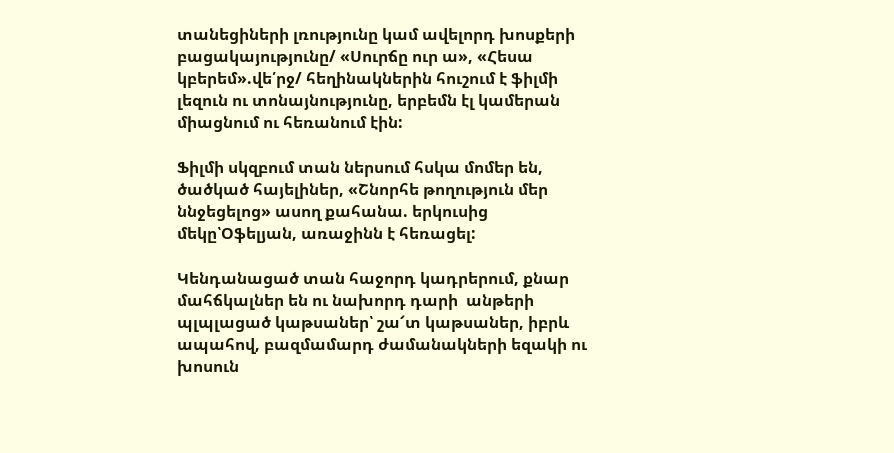տանեցիների լռությունը կամ ավելորդ խոսքերի բացակայությունը/ «Սուրճը ուր ա», «Հեսա կբերեմ».վե՛րջ/ հեղինակներին հուշում է ֆիլմի լեզուն ու տոնայնությունը, երբեմն էլ կամերան միացնում ու հեռանում էին:

Ֆիլմի սկզբում տան ներսում հսկա մոմեր են, ծածկած հայելիներ, «Շնորհե թողություն մեր ննջեցելոց» ասող քահանա. երկուսից մեկը՝Օֆելյան, առաջինն է հեռացել:

Կենդանացած տան հաջորդ կադրերում, քնար մահճկալներ են ու նախորդ դարի  անթերի պլպլացած կաթսաներ՝ շա՜տ կաթսաներ, իբրև ապահով, բազմամարդ ժամանակների եզակի ու խոսուն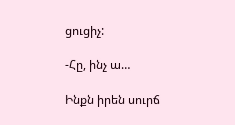ցուցիչ:

-Հը, ինչ ա…

Ինքն իրեն սուրճ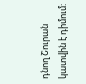դնող Շուրան կատվին է դիմում: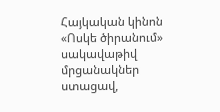Հայկական կինոն «Ոսկե ծիրանում» սակավաթիվ մրցանակներ ստացավ,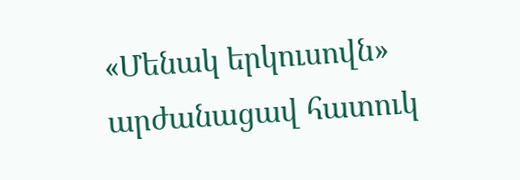«Մենակ երկուսովն»  արժանացավ հատուկ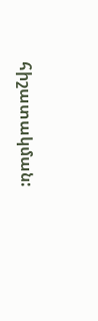հիշատակման: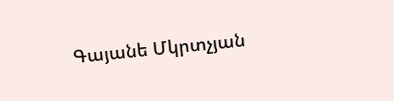Գայանե Մկրտչյան